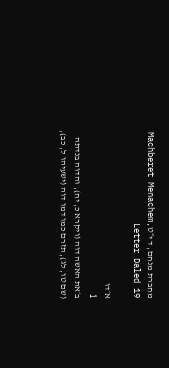מחברת מנחם, ד י״טMachberet Menachem, Letter Daled 19

א׳דו
1
ב׳את האשה דוה (ויקרא כ, יח), והדוה בנדתה (שם טו, לג), תזרם כמו דמו דוה (ישעיהו ל, כב),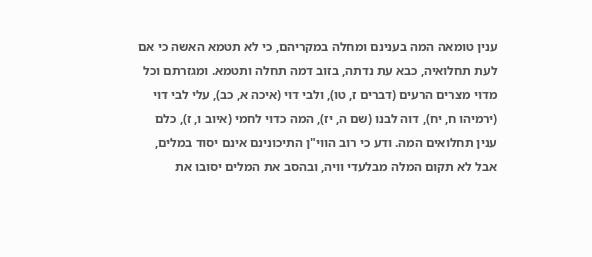ענין טומאה המה בענינם ומחלה במקריהם, כי לא תטמא האשה כי אם לעת תחלואיה, כבא עת נדתה, בזוב דמה תחלה ותטמא. ומגזרתם וכל מדוי מצרים הרעים (דברים ז, טו), ולבי דוי (איכה א, כב), עלי לבי דוי (ירמיהו ח, יח), דוה לבנו (שם ה, יז), המה כדוי לחמי (איוב ו, ז), כלם ענין תחלואים המה. ודע כי רוב הווי"ן התיכונינם אינם יסוד במלים, אבל לא תקום המלה מבלעדי וויה, ובהסב את המלים יסובו את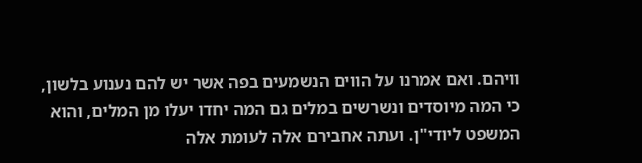וויהם. ואם אמרנו על הווים הנשמעים בפה אשר יש להם נענוע בלשון, כי המה מיוסדים ונשרשים במלים גם המה יחדו יעלו מן המלים, והוא המשפט ליודי"ן. ועתה אחבירם אלה לעומת אלה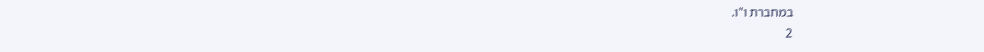במחברת ו"ו.
2